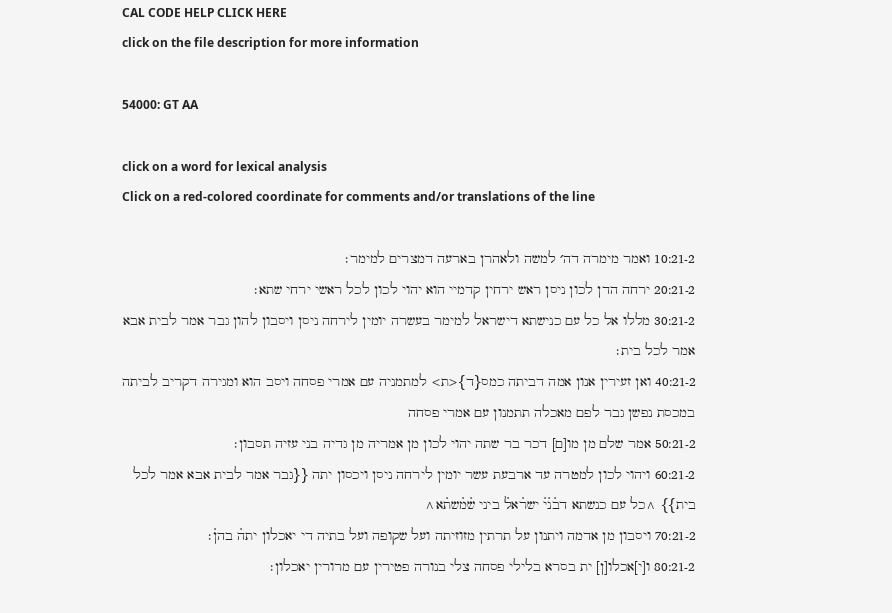CAL CODE HELP CLICK HERE
click on the file description for more information

54000: GT AA

click on a word for lexical analysis
Click on a red-colored coordinate for comments and/or translations of the line

10:21-2 ואמר מימרה דה׳ למשה ולאהרן בארעה דמצרים למימר׃
20:21-2 ירחה הדן לכון ניסן ראש ירחין קדמיי הוא יהוי לכון לכל ראשי ירחי שתא׃
30:21-2 מללו אל כל עם כנישתא דישראל למימר בעשרה יומין לירחה ניסן ויסבון להון גבר אמר לבית אבא אמר לכל בית׃
40:21-2 ואן זעירין אנון אמה דביתה כמס{ד}<ת> למתמניה עם אמרי פסחה ויסב הוא ומגירה דקריב לביתה במכסת נפשן גבר לפם מאכלה תתמנון עם אמרי פסחה
50:21-2 אמר שלם מן מו[ם] דכר בר שתה יהוי לכון מן אמריה מן גדיה בני עזיה תסבון׃
60:21-2 ויהוי לכון למטרה עד ארבעת עשר יומין לירחה ניסן ויכסון יתה {{גבר אמר לבית אבא אמר לכל בית}} ^כל עם כנשתא דב֗נ֗י֗ ישר֗אל֗ ביני ש֗מ֗שת֗א^
70:21-2 ויסבון מן אדמה ויתנון על תרתין מזוזיתה ועל שקופה ועל בתיה די יאכלון יתה֗ בהן֗׃
80:21-2 ו[י]אכלו[ן] ית בסרא בלילי פסחה צלי בנורה פטירין עם מרורין יאכלון׃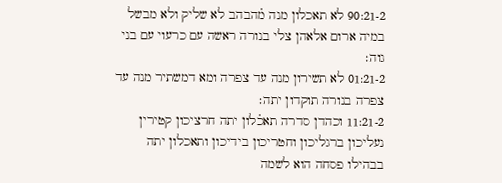90:21-2 לא תאכלון מנה מ֗הבהב לא שליק ולא מבשל במיה ארום אלאהן צלי בנורה ראשה עם כרעוי עם בני גוה׃
01:21-2 לא תשירון מנה עד צפרה ומא דמשתיר מנה עד צפרה בנורה תוקדון יתה׃
11:21-2 וכהדן סדרה תאכ֗לון יתה חרציכון קטירין נעליכון ברגליכון וחטריכון בידיכון ותאכלון יתה בבהילו פסחה הוא לשמה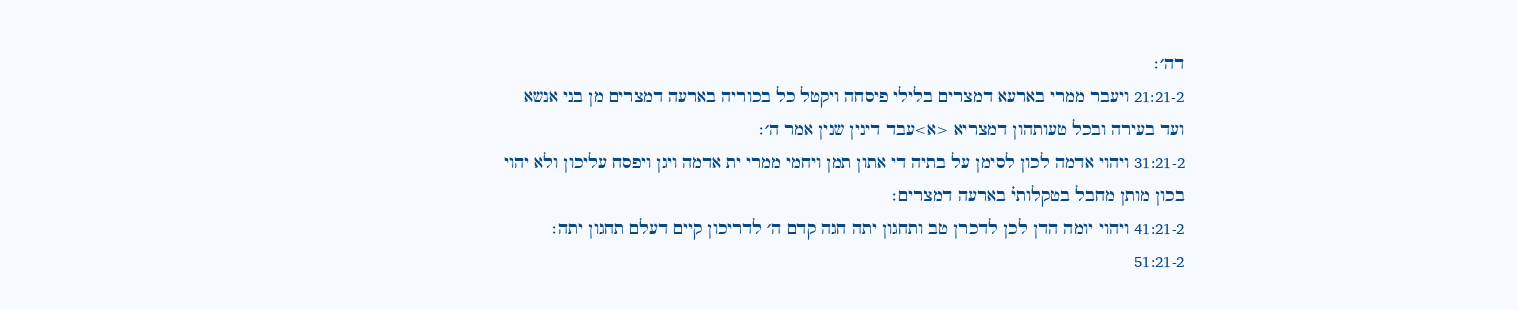דה׳׃
21:21-2 ויעבר ממרי בארעא דמצרים בלילי פיסחה ויקטל כל בכוריה בארעה דמצרים מן בני אנשא ועד בעירה ובכל טעותהון דמצריא <א>עבד דינין שנין אמר ה׳׃
31:21-2 ויהוי אדמה לכון לסימן על בתיה די אתון תמן ויחמי ממרי ית אדמה ויגן ויפסח עליכון ולא יהוי בכון מותן מחבל בטקלותי֗ בארעה דמצרים׃
41:21-2 ויהוי יומה הדן לכן לדכרן טב ותחגון יתה חגה קדם ה׳ לדריכון קיים דעלם תחגון יתה׃
51:21-2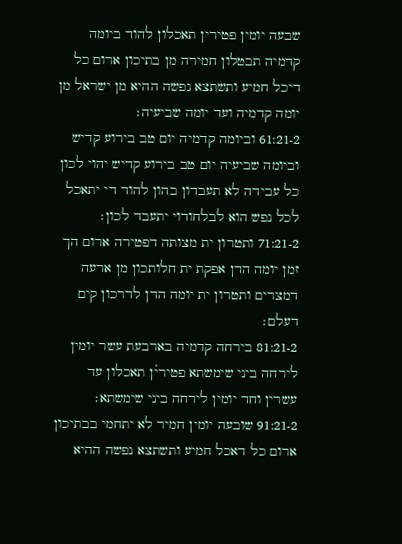שבעה יומין פטירין תאכלון להוד ביומה קדמיה תבטלון חמירה מן בתיכון ארום כל דיכל חמיע ותשתצא נפשה ההיא מן ישראל מן יומה קדמיה ועד יומה שביעיה׃
61:21-2 וביומה קדמיה יום טב בירוע קדיש וביומה שביעיה יום טב בירוע קדיש יהוי לכון כל עבידה לא תעבדון בהון להוד די יתאכל לכל נפש הוא לבלחודוי יתעבד לכון׃
71:21-2 ותטרון ית מצותה דפטירה ארום הך זמן יומה הדן אפקת ית חלותכון מן ארעה דמצרים ותטרון ית יומה הדן לדרכון קים דעלם׃
81:21-2 בירחה קדמיה בארבעת עשר יומין לירחה ביני שימשתא פטירי֗ן תאכלון עד עשרין וחד יומין לירחה ביני שימשתא׃
91:21-2 שובעה יומין חמיר לא יתחמי בבתיכון ארום כל דאכל חמיע ותשתצא נפשה ההיא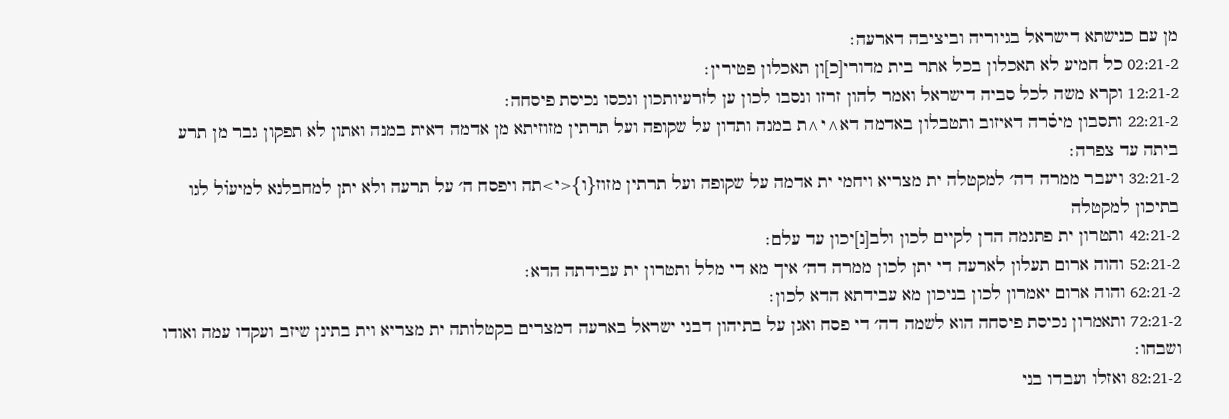מן עם כנישתא דישראל בגיוריה וביציבה דארעה׃
02:21-2 כל חמיע לא תאכלון בכל אתר בית מדורי[כ]ון תאכלון פטירין׃
12:21-2 וקרא משה לכל סביה דישראל ואמר להון זרזו ונסבו לכון ען לזרעיותכון ונכסו נכיסת פיסחה׃
22:21-2 ותסבון מיס֗רה דאיזוב ותטבלון באדמה דא^י^ת במנה ותדון על שקופה ועל תרתין מזוזיתא מן אדמה דאית במנה ואתון לא תפקון גבר מן תרע ביתה עד צפרה׃
32:21-2 ויעבר ממרה דה׳ למקטלה ית מצריא ויחמי ית אדמה על שקופה ועל תרתין מזוז{ו}<י>תה ויפסח ה׳ על תרעה ולא יתן למחבלנא למיעו֗ל לגו בתיכון למקטלה
42:21-2 ותטרון ית פתגמה הדן לקיים לכון ולב[נ]יכון עד עלם׃
52:21-2 והוה ארום תעלון לארעה די יתן לכון ממרה דה׳ איך מא די מלל ותטרון ית עבידתה הדא׃
62:21-2 והוה ארום יאמרון לכון בניכון מא עבידתא הדא לכון׃
72:21-2 ותאמרון נכיסת פיסחה הוא לשמה דה׳ די פסח ואגן על בתיהון דבני ישראל בארעה דמצרים בקטלותה ית מצריא וית בתינן שיזב ועקדו עמה ואודו ושבחו׃
82:21-2 ואזלו ועבדו בני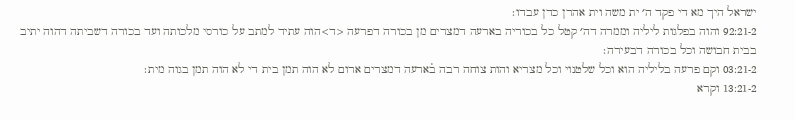ישראל היך מא די פקד ה׳ ית משה וית אהרן כדן עבדו׃
92:21-2 והוה בפלגות ליליה וממרה דה׳ קטל כל בכוריה בארעה דמצרים מן בכורה דפרעה <ד>הוה עתיד למתב על כורסי מלכותה ועד בכורה דשביתה דהוה יתיב בבית חבושה וכל בכורה דבעירה׃
03:21-2 וקם פרעה בליליה הוא וכל שלטנוי וכל מצריא והות צוחה רבה ב֗ארעה דמצרים ארום לא הוה תמן בית די לא הוה תמן בגוה מית׃
13:21-2 וקרא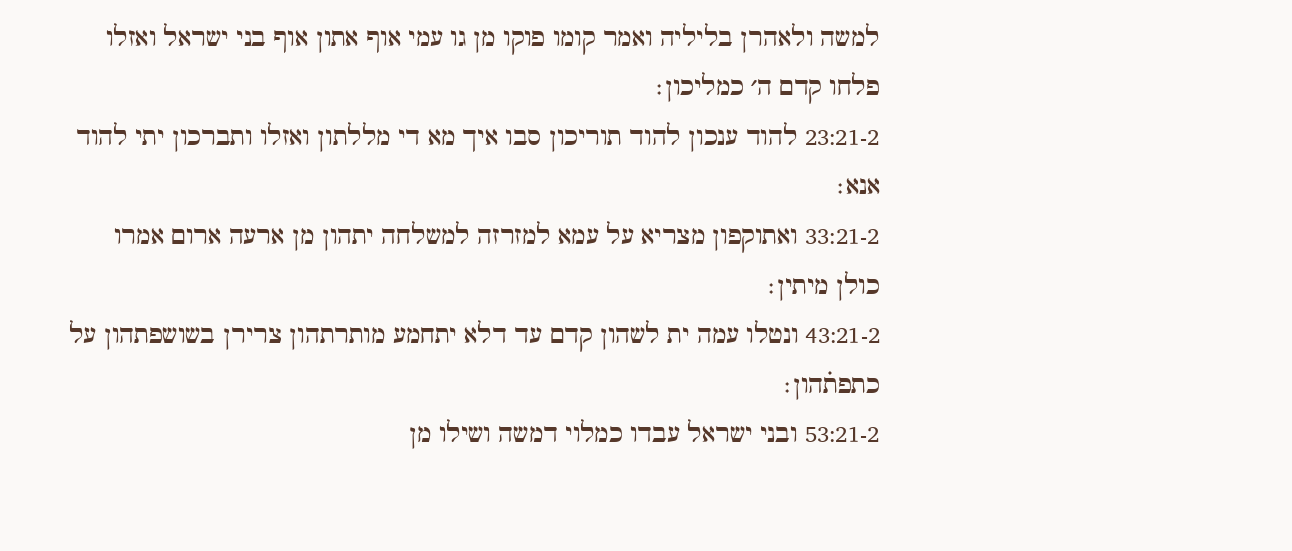למשה ולאהרן בליליה ואמר קומו פוקו מן גו עמי אוף אתון אוף בני ישראל ואזלו פלחו קדם ה׳ כמליכון׃
23:21-2 להוד ענכון להוד תוריכון סבו איך מא די מללתון ואזלו ותברכון יתי להוד אנא׃
33:21-2 ואתוקפון מצריא על עמא למזרזה למשלחה יתהון מן ארעה ארום אמרו כולן מיתין׃
43:21-2 ונטלו עמה ית לשהון קדם עד דלא יתחמע מותרתהון צרירן בשושפתהון על כתפת֗הון׃
53:21-2 ובני ישראל עבדו כמלוי דמשה ושילו מן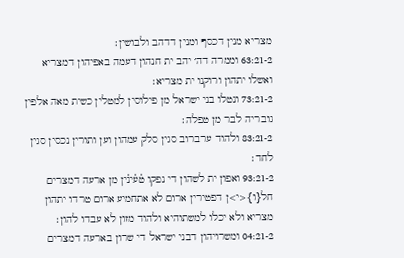מצריא מנין דכסף ומנין דדהב ולבושין׃
63:21-2 וממרה דה׳ יהב ית חנהון דעמה באפיהון דמצריא ואשלו יתהון ורוקנו ית מצריא׃
73:21-2 ונטלו בני ישראל מן פילוסין למטלין כשית מאה אלפין גובריה לבר מן טפלה׃
83:21-2 ולהוד ערברוב סגין סלק עמהון וען ותורין נכסין סגין לחד׃
93:21-2 ואפון ית לשהון די נפקו ט֗ע֗ינ֗ין מן ארעה דמצרים חל{ו}<י>ן דפטירין ארום לא אתחמיע ארום טרדו יתהון מצריא ולא יכלו למשתוהיא ולהוד מזון לא עבדו להון׃
04:21-2 ומשרויהון דבני ישראל די שרון בארעה דמצרים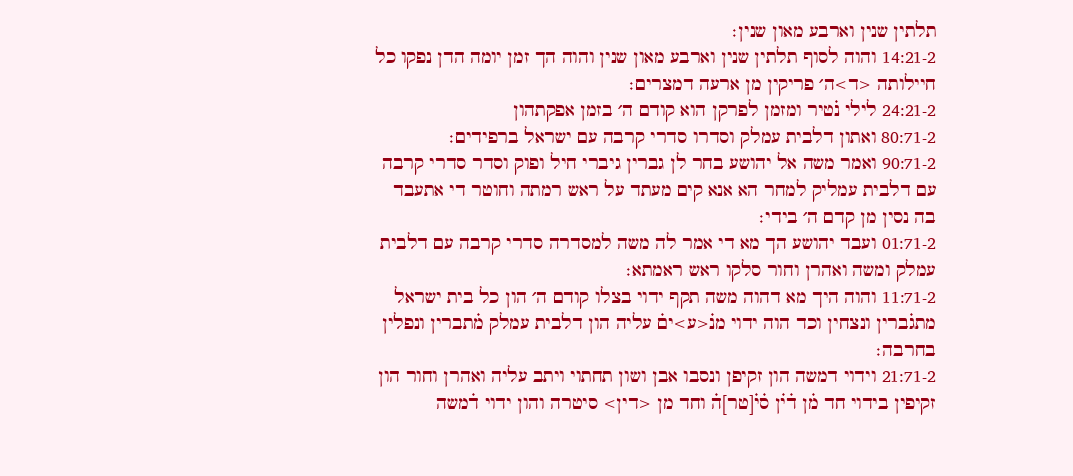תלתין שנין וארבע מאון שנין׃
14:21-2 והוה לסוף תלתין שנין וארבע מאון שנין והוה הך זמן יומה הדן נפקו כל חיילותה <ד>ה׳ פריקין מן ארעה דמצרים׃
24:21-2 לילי נ֗טיר ומזמן לפרקן הוא קודם ה׳ בזמן אפקתהון
80:71-2 ואתון דלבית עמלק וסדרו סדרי קרבה עם ישראל ברפידים׃
90:71-2 ואמר משה אל יהושע בחר לן גברין גיברי חיל ופוק וסדר סדרי קרבה עם דלבית עמליק למחר הא אנא קים מעתד על ראש רמתה וחוטר די אתעבד בה נסין מן קדם ה׳ בידי׃
01:71-2 ועבד יהושע הך מא די אמר לה משה למסדרה סדרי קרבה עם דלבית עמלק ומשה ואהרן וחור סלקו ראש ראמתא׃
11:71-2 והוה היך מא דהוה משה תקף ידוי בצלו קודם ה׳ הון כל בית ישראל מתג֗ברין ונצחין וכד הוה ידוי מנ֗<ע>ים֗ עליה הון דלבית עמלק מ֗תברין ונפלין בחרבה׃
21:71-2 וידוי דמשה הון זקיפן ונסבו אבן ושון תחתוי ויתב עליה ואהרן וחור הון זקיפין בידוי חד מ֗ן ד֗י֗ן ס֗י֗[טר]ה֗ וחד מן <דין> סיטרה והון ידוי ד֗משה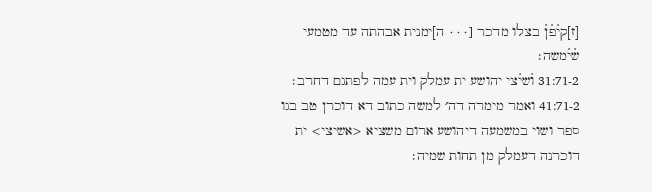[ז]קי֗פ֗ן֗ בצלו מדכר [٠٠٠ ה]ימנית אבהתה עד מטמעי ש֗י֗משה׃
31:71-2 ו֗שי֗צי יהושע ית עמלק וית עמה לפתגם דחרב׃
41:71-2 ואמר מימרה דה׳ למשה כתוב דא דוכרן טב בגו ספר ושוי במשמעה דיהושע ארום משציא <אשיצי> ית דוכרנה דעמלק מן תחות שמיה׃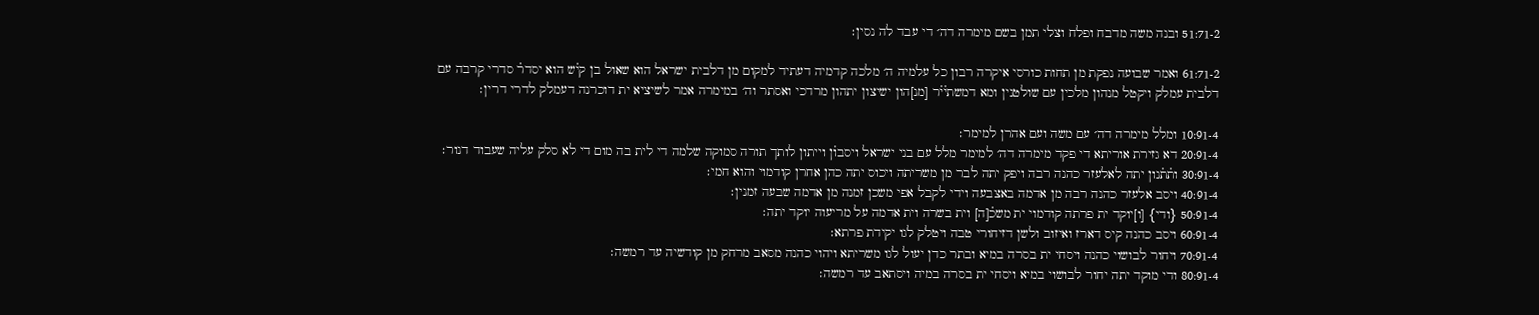51:71-2 ובנה משה מדבח ופלח וצלי תמן בשם מימרה דה׳ די עבד לה נסין׃

61:71-2 ואמר שבועה נפקת מן תחות כורסי איקרה רבון כל עלמיה ה׳ מלכה קדמיה דעתיד למקום מן דלבית ישראל הוא שאול בן קי֗ש הוא יסדר֗ סדרי קרבה עם דלבית עמלק ויקטל מנהון מלכין עם שולטנין ומא דמשתי֗י֗ר [מנ]הון ישיצון יתהון מרדכי ואסתר וה׳ במימרה אמר לשיציא ית דוכרנה דעמלק לדרי דרין׃

10:91-4 ומלל מימרה דה׳ עם משה ועם אהרן למימר׃
20:91-4 דא גזירת אוריתא די פקד מימרה דה׳ למימר מלל עם בני ישראל ויסבו֗ן וייתון לותך תורה סמוקה שלמה די לית בה מום די לא סלק עליה שעבוד דנור׃
30:91-4 ות֗ת֗נון יתה לאלעזר כהנה רבה ויפק יתה לבר מן משריתה ויכוס יתה כהן אחרן קודמוי והוא חמי׃
40:91-4 ויסב אלעזר כהנה רבה מן אדמה באצבעה וידי לקבל אפי משכן זמנה מן אדמה שבעה זמנין׃
50:91-4 {ודי} [ו]יוקד ית פרתה קודמוי ית משכ֗[ה] וית בשרה וית אדמה על מריעוה יוקד יתה׃
60:91-4 ויסב כהנה קיס דארז ואיזוב ולשן דזיחורי טבה ויטלק לגו יקידת פרתא׃
70:91-4 ויחור לבושוי כהנה ויסחי ית בסרה במיא ובתר כדן יעול לגו משריתא ויהוי כהנה מסאב מרחק מן קודשיה עד רמשה׃
80:91-4 ודי מוקד יתה יחור לבושוי במיא ויסחי ית בסרה במיה ויסתאב עד רמשה׃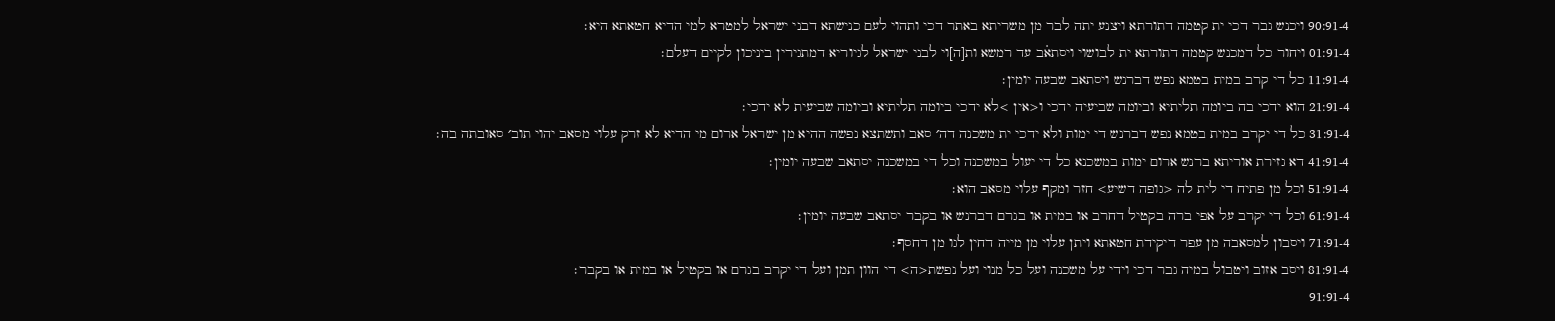90:91-4 ויכנש גבר דכי ית קטמה דתורתא ויצנע יתה לבר מן משריתא באתר דכי ותהוי לעם כנישתא דבני ישראל למטרא למי הדיא חטאתא היא׃
01:91-4 ויחור כל דמכנש קטמה דתורתא ית לבושוי ויסתא֗ב עד רמשא ות[ה]וי לבני ישראל לגיוריא דמתגירין ביניכון לקיים דעלם׃
11:91-4 כל די קרב במית בטמא נפש דברנש ויסתאב שבעה יומין׃
21:91-4 הוא ידכי בה ביומה תליתיא וביומה שביעיה ידכי ו<אין >לא ידכי ביומה תליתיא וביומה שביעית לא ידכי׃
31:91-4 כל די יקרב במית בטמא נפש דברנש די ימות ולא ידכי ית משכנה דה׳ סאב ותשתצא נפשה ההיא מן ישראל ארום מי הדיא לא זרק עלוי מסאב יהוי תוב׳ סאובתה בה׃
41:91-4 דא גזירת אוריתא ברנש ארום ימות במשכנא כל די יעול במשכנה וכל די במשכנה יסתאב שבעה יומין׃
51:91-4 וכל מן פתיח די לית לה <גופה דשיע> חזר ומקף עלוי מסאב הוא׃
61:91-4 וכל די יקרב על אפי ברה בקטיל דחרב או במית או בגרם דברנש או בקבר יסתאב שבעה יומין׃
71:91-4 ויסבון למסאבה מן עפר דיקידת חטאתא ויתן עלוי מן מייה דחין לגו מן דחסף׃
81:91-4 ויסב אזוב ויטבול במיה גבר דכי וידי על משכנה ועל כל מנוי ועל נפשת<ה> די הוון תמן ועל די יקרב בגרם או בקטיל או במית או בקבר׃
91:91-4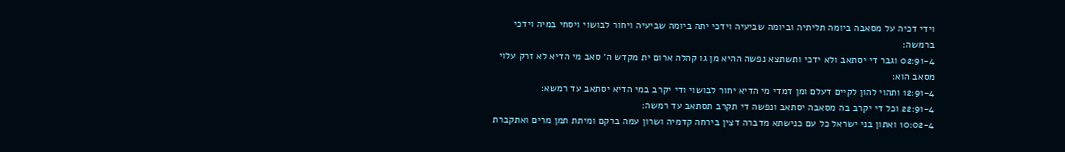וידי דכיה על מסאבה ביומה תליתיה וביומה שביעיה וידכי יתה ביומה שביעיה ויחור לבושוי ויסחי במיה וידכי ברמשה׃
02:91-4 וגבר די יסתאב ולא ידכי ותשתצא נפשה ההיא מן גו קהלה ארום ית מקדש ה׳ סאב מי הדיא לא זרק עלוי מסאב הוא׃
12:91-4 ותהוי להון לקיים דעלם ומן דמדי מי הדיא יחור לבושוי ודי יקרב במי הדיא יסתאב עד רמשא׃
22:91-4 וכל די יקרב בה מסאבה יסתאב ונפשה די תקרב תסתאב עד רמשה׃
10:02-4 ואתון בני ישראל כל עם כנישתא מדברה דצין בירחה קדמיה ושרון עמה ברקם ומיתת תמן מרים ואתקברת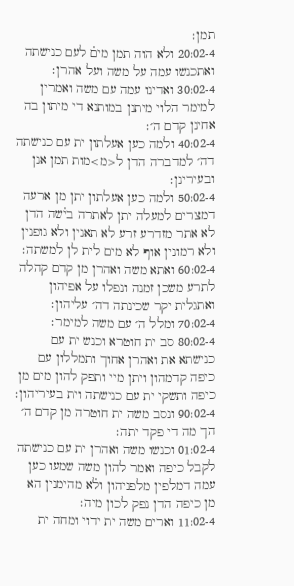תמן׃
20:02-4 ולא הוה תמן מים֗ לעם כנישתה ואתכנשו עמה על משה ועל אהרן׃
30:02-4 ואדינו עמה עם משה ואמרין למימר הלוי מיתנן במותנא די מיתון בה אחינן קדם ה׳׃
40:02-4 ולמה כען אעלתון ית עם כנישתה דה׳ למדברה הדן ל<מ>מות תמן אנן ובעירינן׃
50:02-4 ולמה כען אעלתון יתן מן ארעה דמצרים למעלה יתן לאתרה בי֗שה הדן לא אתר מזדרע זרע לא תאנין ולא גופנין ולא רמונין אוף לא מים לית לן למשתה׃
60:02-4 ואתא משה ואהרן מן קדם קהלה לתרע משכן זמנה ונפלו על אפיהון ואתגלית יקר שכינתה דה׳ עליהון׃
70:02-4 ומלל ה׳ עם משה למימר׃
80:02-4 סב ית חוטרא וכנש ית עם כנישתא את ואהרן אחוך ותמללון עם כיפה קדמהון ויתן מיי ותפק להון מים מן כיפה ותשקי ית עם כנישתה וית בעיריהון׃
90:02-4 ונסב משה ית חוטרה מן קדם ה׳ הך מה די פקד יתה׃
01:02-4 וכנשו משה ואהרן ית עם כנישתה לקבל כיפה ואמר להון משה שמעו כען עמה דמלפין מלפניהון ול֗א מהימנין הא מן כיפה הדן נפק לכון מיה׃
11:02-4 וארים משה ית ידוי ומחה ית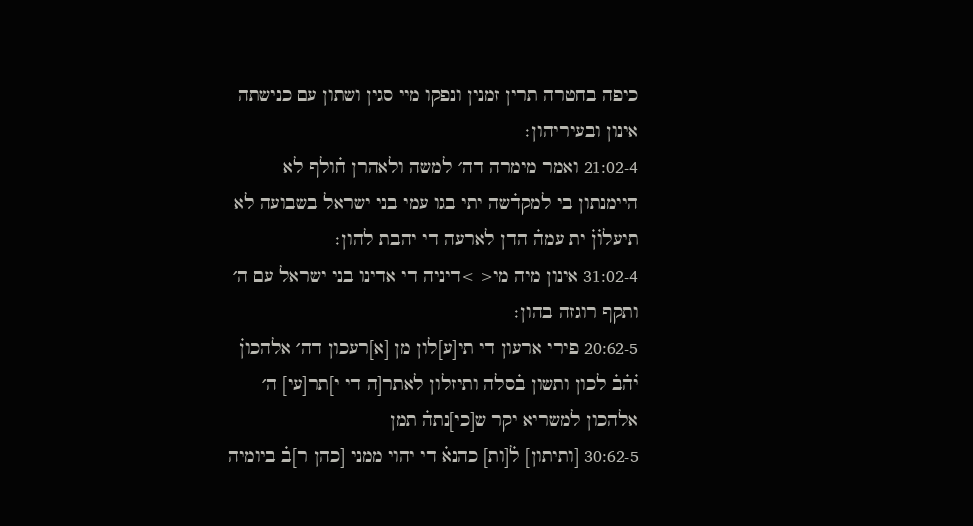כיפה בחטרה תרין זמנין ונפקו מיי סגין ושתון עם כנישתה אינון ובעיריהון׃
21:02-4 ואמר מימרה דה׳ למשה ולאהרן ח֗ולף לא היימנתון בי למקד֗שה יתי בגו עמי בני ישראל בשבועה לא תיעלו֗ן֗ ית עמה֗ הדן לארעה די יהבת להון׃
31:02-4 אינון מיה מי< >דיניה די אדינו בני ישראל עם ה׳ ותקף רוגזה בהון׃
20:62-5 פירי ארעון די תי[ע]לון מן [א]רעכון דה׳ אלהכון֗ י֗ה֗ב֗ לכון ותשון ב֗סלה ותיזלון לאתר[ה די י]תר[עי] ה׳ אלהכון למשריא יקר ש[כי]נתה֗ תמן
30:62-5 [ותיתון] ל֗[ות] כהנא֗ די יהוי ממני [כהן ר]ב֗ ביומיה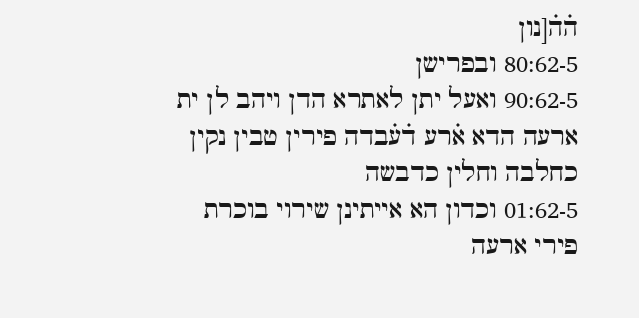ה֗ה֗[נון
80:62-5 ובפרישן
90:62-5 ואעל יתן לאתרא הדן ויהב לן ית ארעה הדא א֗רע ד֗ע֗בדה פירין טבין נקין כחלבה וחלין כדבשה
01:62-5 וכדון הא אייתינן שירוי בוכרת פירי ארעה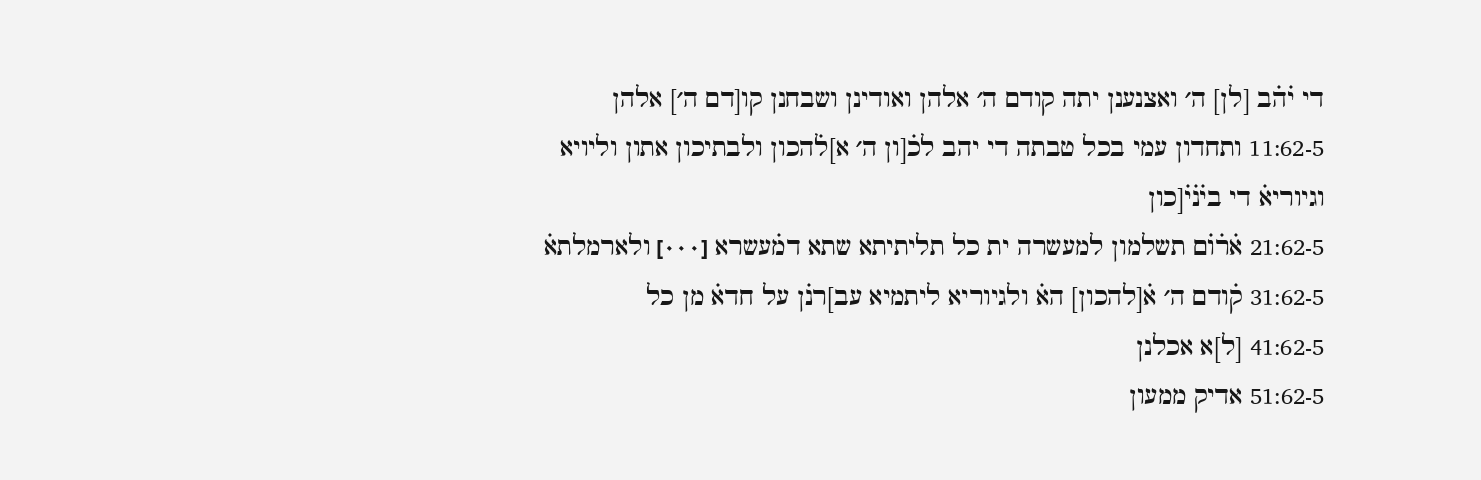די י֗ה֗ב [לן] ה׳ ואצנענן יתה קודם ה׳ אלהן ואודינן ושבחנן קו[דם ה׳] אלהן
11:62-5 ותחדון עמי בכל טבתה די יהב לכ֗[ון ה׳ א]ל֗הכון ולבתיכון אתון וליויא וגיוריא֗ די בי֗נ֗י֗[כון
21:62-5 א֗ר֗ו֗ם תשלמון למעשרה ית כל תליתיתא שתא דמ֗עשרא [٠٠٠] ולארמלתא֗
31:62-5 ק֗ודם ה׳ א֗[להכון] הא֗ ולגיוריא ליתמיא עב]רנ֗ן על חדא֗ מן כל
41:62-5 [ל]א אכלנן
51:62-5 אדיק ממעון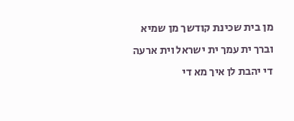מן בית שכינת קודשך מן שמיא וברך ית עמך ית ישראל וית ארעה די יהבת לן איך מא די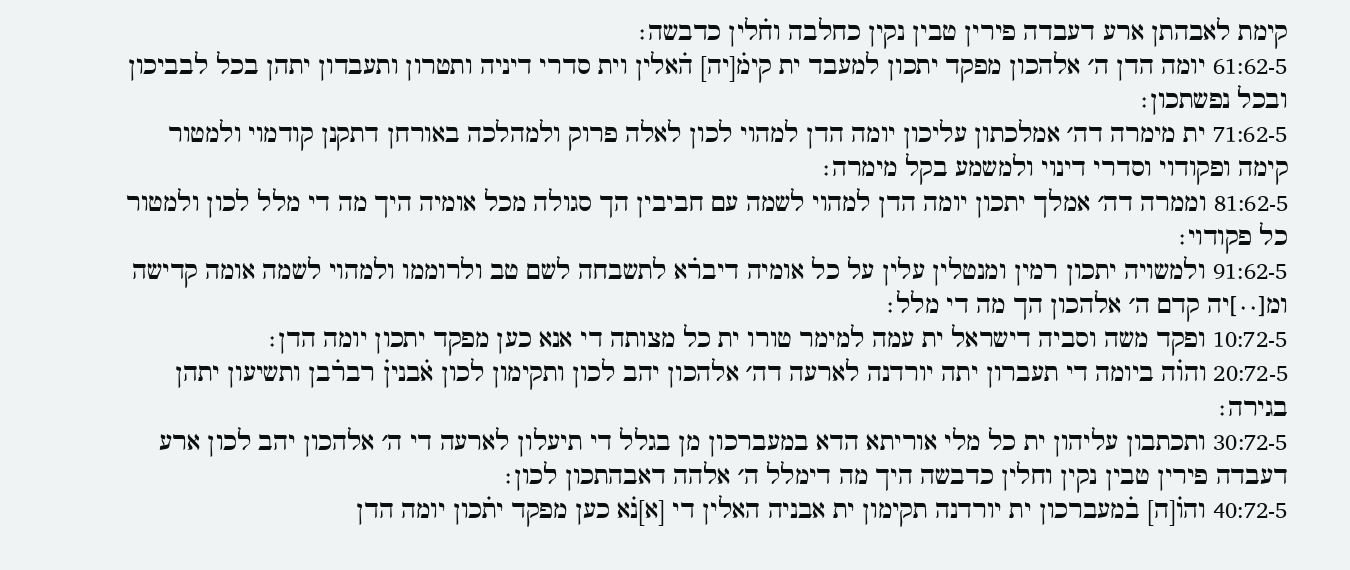קימת לאבהתן ארע דעבדה פירין טבין נקין כחלבה וח֗לין כדבשה׃
61:62-5 יומה הדן ה׳ אלהכון מפקד יתכון למעבד ית קימ֗[יה] ה֗אלין וית סדרי דיניה ותטרון ותעבדון יתהן בכל לבביכון ובכל נפשתכון׃
71:62-5 ית מימרה דה׳ אמלכתון עליכון יומה הדן למהוי לכון לאלה פרוק ולמהלכה באורחן דתקנן קודמוי ולמטור קימה ופקודוי וסדרי דינוי ולמשמע בקל מימרה׃
81:62-5 וממרה דה׳ אמלך יתכון יומה הדן למהוי לשמה עם חביבין הך סגולה מכל אומיה היך מה די מלל לכון ולמטור כל פקודוי׃
91:62-5 ולמשויה יתכון רמין ומנטלין עלין על כל אומיה דיבר֗א לתשבחה לשם טב ולרוממו ולמהוי לשמה אומה קדישה ומ[٠٠]יה קדם ה׳ אלהכון הך מה די מלל׃
10:72-5 ופקד משה וסביה דישראל ית עמה למימר טורו ית כל מצותה די אנא כען מפקד יתכון יומה הדן׃
20:72-5 והו֗ה ביומה די תעברון יתה יורדנה לארעה דה׳ אלהכון יהב לכון ותקימון לכון א֗בנין֗ רבר֗בן ותשיעון יתהן בגירה׃
30:72-5 ותכתבון עליהון ית כל מלי אוריתא הדא במעברכון מן בגלל די תיעלון לארעה די ה׳ אלהכון יהב לכון ארע דעבדה פירין טבין נקין וחלין כדבשה היך מה דימלל ה׳ אלהה דאבהתכון לכון׃
40:72-5 והו֗[ה] ב֗מעברכון ית יורדנה תקימון ית אבניה האלין די [א]נ֗א כען מפקד ית֗כון יומה הדן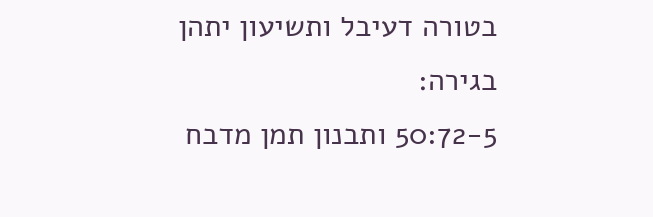בטורה דעיבל ותשיעון יתהן בגירה׃
50:72-5 ותבנון תמן מדבח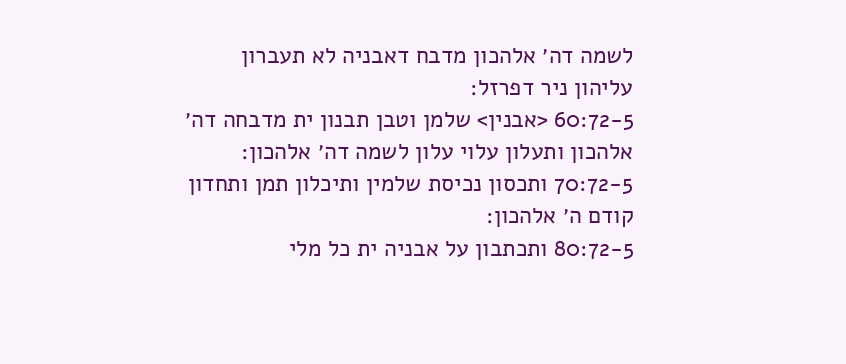לשמה דה׳ אלהכון מדבח דאבניה לא תעברון עליהון ניר דפרזל׃
60:72-5 <אבנין> שלמן וטבן תבנון ית מדבחה דה׳ אלהכון ותעלון עלוי עלון לשמה דה׳ אלהכון׃
70:72-5 ותכסון נכיסת שלמין ותיכלון תמן ותחדון קודם ה׳ אלהכון׃
80:72-5 ותכתבון על אבניה ית כל מלי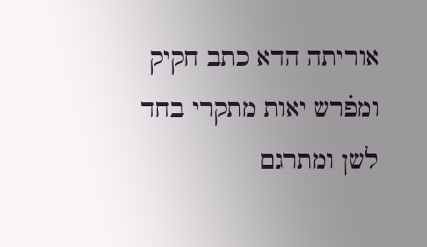אוריתה הדא כתב חקיק ומפ֗רש יאות מתקרי בחד לשן ומתרגם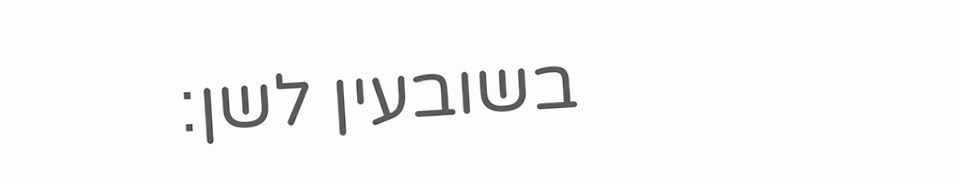בשובעין לשן׃